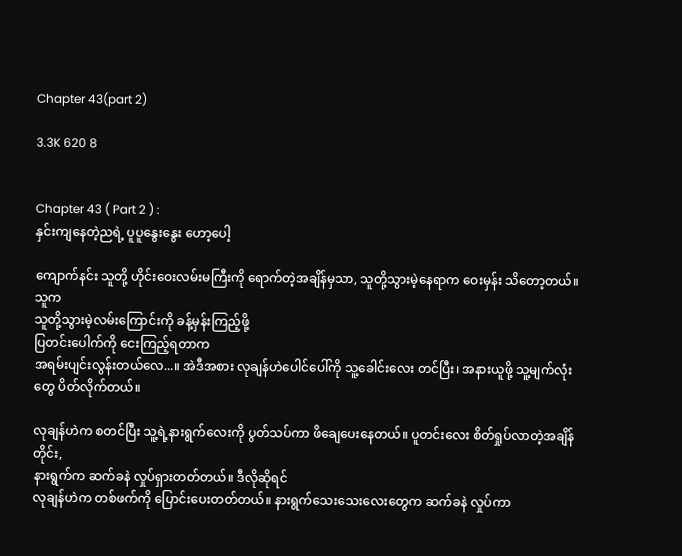Chapter 43(part 2)

3.3K 620 8


Chapter 43 ( Part 2 ) :
နှင်းကျနေတဲ့ညရဲ့ ပူပူနွေးနွေး ဟော့ပေါ့

ကျောက်နင်း သူတို့ ဟိုင်းဝေးလမ်းမကြီးကို ရောက်တဲ့အချိန်မှသာ, သူတို့သွားမဲ့နေရာက ဝေးမှန်း သိတော့တယ်။ သူက
သူတို့သွားမဲ့လမ်းကြောင်းကို ခန့်မှန်းကြည့်ဖို့
ပြတင်းပေါက်ကို ငေးကြည့်ရတာက
အရမ်းပျင်းလွန်းတယ်လေ...။ အဲဒီအစား လုချန်ဟဲပေါင်ပေါ်ကို သူ့ခေါင်းလေး တင်ပြီး၊ အနားယူဖို့ သူ့မျက်လုံးတွေ ပိတ်လိုက်တယ်။

လုချန်ဟဲက စတင်ပြီး သူ့ရဲ့နားရွက်လေးကို ပွတ်သပ်ကာ ဖိချေပေးနေတယ်။ ပူတင်းလေး စိတ်ရှုပ်လာတဲ့အချိန်တိုင်း,
နားရွက်က ဆက်ခနဲ လှုပ်ရှားတတ်တယ်။ ဒီလိုဆိုရင်
လုချန်ဟဲက တစ်ဖက်ကို ပြောင်းပေးတတ်တယ်။ နားရွက်သေးသေးလေးတွေက ဆက်ခနဲ လှုပ်ကာ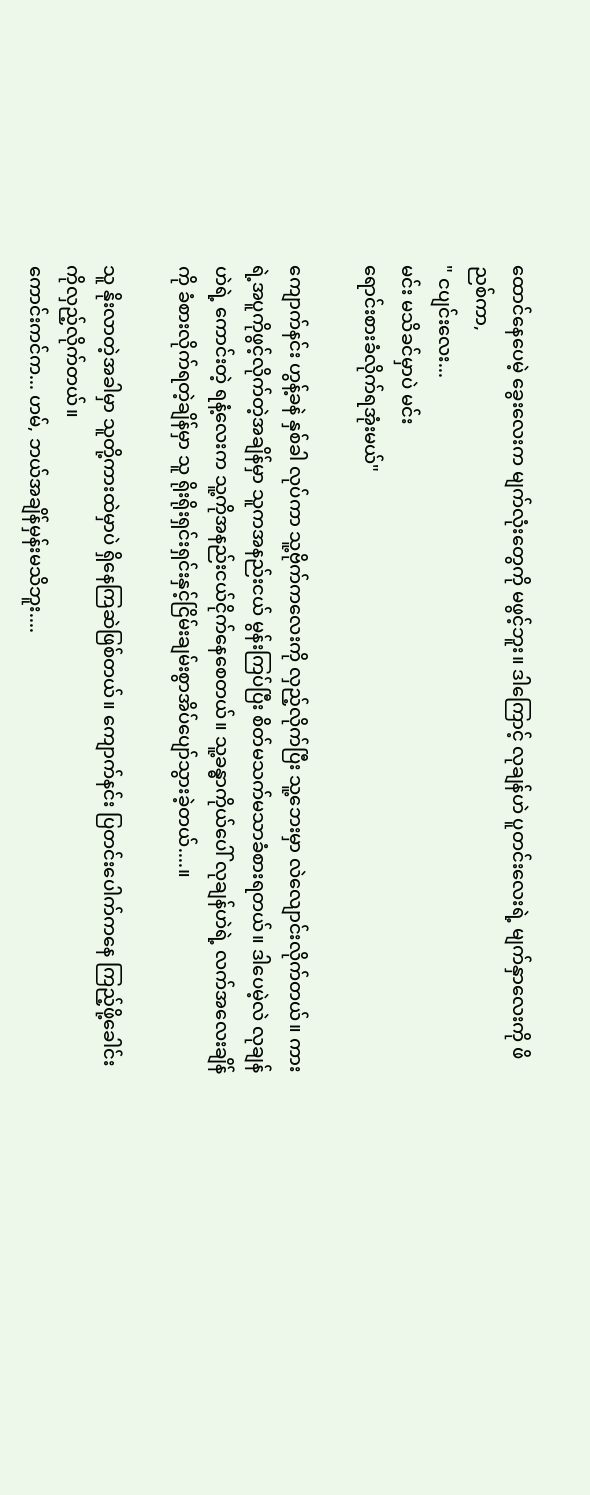ထောင်နေပေမဲ့ ခွေးလေးက မျက်လုံးတွေကို မဖွင့်ဘူး။ ဒါကြောင့် လုချန်ဟဲ ပူတင်းလေးရဲ့ မျက်နှာလေးကို ဖိညစ်ကာ,
" ငပျင်းလေး...
မင်း မသိခင်မှာပဲ မင်း
ရောင်းစားခံလိုက်ရအုံးမယ်"

ကျောက်နင်း ဟွန့်ခနဲ နှစ်ခါ လုပ်ကာ သူ့ဗိုက်ကလေးကို လှည့်လိုက်ပြီး သူ့ဘေးမှာ လဲလျောင်းလိုက်တယ်။ ကားရဲ့အပူကိုဖွင့်လိုက်တဲ့အချိန်မှာ သူကအနည်းငယ် မွန်းကြပ်ပြီး စိတ်မသက်မသာခံစားရတယ်။ ဒါပေမဲ့လဲ လုချန်ဟဲရဲ့ ကောင်းတဲ့ ရနံ့လေးက သူ့ကိုအနည်းငယ်ငိုက်နေစေတယ်။ သူ့ခန္ဓာကိုယ်ပေါ် လုချန်ဟဲရဲ့ လက်အလေးချိန်ကို ခံစားလိုက်ရတဲ့ချိန်မှာ သူ ရိုးရိုးရှင်းရှင်းနှင့်ငြိမ်းချမ်းစွာအိပ်ပျော်သွားခဲ့တယ်....။

သူ နိုးလာတဲ့အခါမှာ သူတို့ကားထဲမှာပဲ ရှိနေကြဆဲဖြစ်တယ်။ ကျောက်နင်း ပြတင်းပေါက်ကနေ ကြည့်ဖို့ခေါင်းကိုလှည့်လိုက်တယ်။
ကောင်းကင်က... ဟမ်, ဘယ်အချိန်မှန်းမသိဘူး....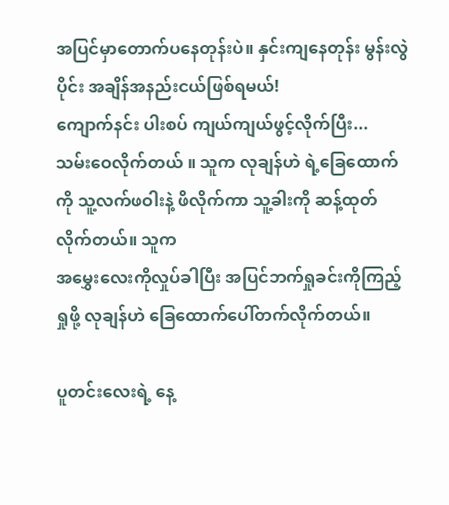အပြင်မှာတောက်ပနေတုန်းပဲ။ နှင်းကျနေတုန်း မွန်းလွဲပိုင်း အချိန်အနည်းငယ်ဖြစ်ရမယ်!
ကျောက်နင်း ပါးစပ် ကျယ်ကျယ်ဖွင့်လိုက်ပြီး...
သမ်းဝေလိုက်တယ် ။ သူက လုချန်ဟဲ ရဲ့ခြေထောက်ကို သူ့လက်ဖဝါးနဲ့ ဖိလိုက်ကာ သူ့ခါးကို ဆန့်ထုတ်လိုက်တယ်။ သူက
အမွှေးလေးကိုလှုပ်ခါပြီး အပြင်ဘက်ရှုခင်းကိုကြည့်ရှုဖို့ လုချန်ဟဲ ခြေထောက်ပေါ်တက်လိုက်တယ်။

ပူတင်းလေးရဲ့ နေ့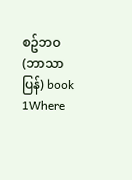စဥ်ဘဝ (ဘာသာပြန်) book 1Where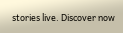stories live. Discover now